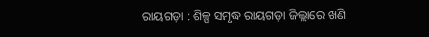ରାୟଗଡ଼ା : ଶିଳ୍ପ ସମୃଦ୍ଧ ରାୟଗଡ଼ା ଜିଲ୍ଲାରେ ଖଣି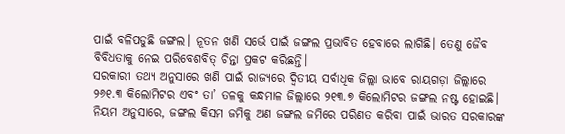ପାଇଁ ବଳିପଡୁଛି ଜଙ୍ଗଲ। ନୂତନ ଖଣି ସର୍ଭେ ପାଇଁ ଜଙ୍ଗଲ ପ୍ରଭାବିତ ହେବାରେ ଲାଗିଛି। ତେଣୁ ଜୈବ ବିବିଧତାକୁ ନେଇ ପରିବେଶବିତ୍ ଚିନ୍ତା ପ୍ରକଟ କରିଛନ୍ତି।
ସରକାରୀ ତଥ୍ୟ ଅନୁସାରେ ଖଣି ପାଇଁ ରାଜ୍ୟରେ ଦ୍ୱିତୀୟ ସର୍ବାଧିକ ଜିଲ୍ଲା ଭାବେ ରାୟଗଡ଼ା ଜିଲ୍ଲାରେ ୨୬୧.୩ କିଲୋମିଟର ଏବଂ ତା’ ତଳକୁ କନ୍ଧମାଳ ଜିଲ୍ଲାରେ ୨୧୩.୭ କିଲୋମିଟର ଜଙ୍ଗଲ ନଷ୍ଟ ହୋଇଛି। ନିୟମ ଅନୁସାରେ, ଜଙ୍ଗଲ କିସମ ଜମିକୁ ଅଣ ଜଙ୍ଗଲ ଜମିରେ ପରିଣତ କରିବା ପାଇଁ ଭାରତ ସରକାରଙ୍କ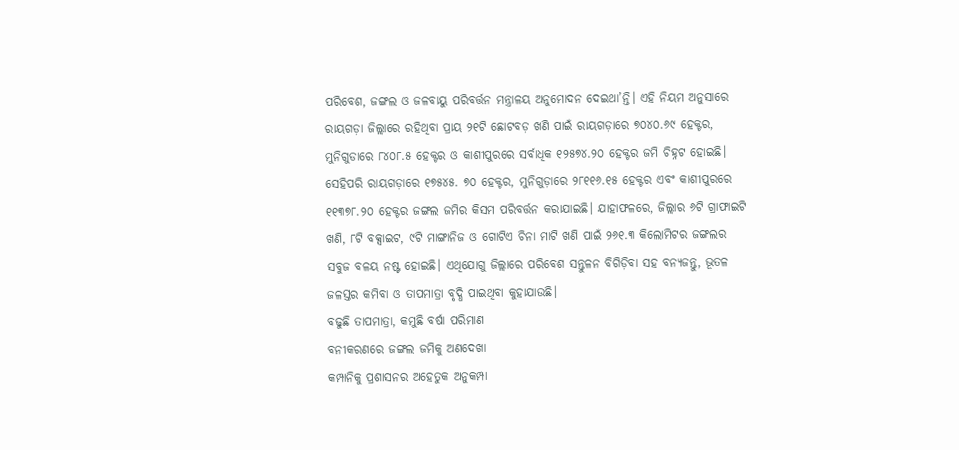ପରିବେଶ, ଜଙ୍ଗଲ ଓ ଜଳବାୟୁ ପରିବର୍ତ୍ତନ ମନ୍ତ୍ରାଳୟ ଅନୁମୋଦନ ଦେଇଥା’ନ୍ତି। ଏହି ନିୟମ ଅନୁସାରେ ରାୟଗଡ଼ା ଜିଲ୍ଲାରେ ରହିଥିବା ପ୍ରାୟ ୨୧ଟି ଛୋଟବଡ଼ ଖଣି ପାଇଁ ରାୟଗଡ଼ାରେ ୭୦୪୦.୬୯ ହେକ୍ଟର, ମୁନିଗୁଡାରେ ୮୪୦୮.୫ ହେକ୍ଟର ଓ କାଶୀପୁରରେ ସର୍ବାଧିକ ୧୨୫୭୪.୨୦ ହେକ୍ଟର ଜମି ଚିହ୍ନଟ ହୋଇଛି। ସେହିପରି ରାୟଗଡ଼ାରେ ୧୭୫୪୫. ୭୦ ହେକ୍ଟର, ମୁନିଗୁଡ଼ାରେ ୨୮୧୧୬.୧୫ ହେକ୍ଟର ଏବଂ କାଶୀପୁରରେ ୧୧୩୭୮.୨୦ ହେକ୍ଟର ଜଙ୍ଗଲ ଜମିର କିସମ ପରିବର୍ତ୍ତନ କରାଯାଇଛି। ଯାହାଫଳରେ, ଜିଲ୍ଲାର ୬ଟି ଗ୍ରାଫାଇଟି ଖଣି, ୮ଟି ବକ୍ସାଇଟ, ୯ଟି ମାଙ୍ଗାନିଜ ଓ ଗୋଟିଏ ଚିନା ମାଟି ଖଣି ପାଇଁ ୨୬୧.୩ କିଲୋମିଟର ଜଙ୍ଗଲର ସବୁଜ ବଳୟ ନଷ୍ଟ ହୋଇଛି। ଏଥିଯୋଗୁ ଜିଲ୍ଲାରେ ପରିବେଶ ସନ୍ତୁଳନ ବିଗିଡ଼ିବା ସହ ବନ୍ୟଜନ୍ତୁ, ଭୂତଳ ଜଳସ୍ତର କମିବା ଓ ତାପମାତ୍ରା ବୃଦ୍ଧି ପାଇଥିବା କୁହାଯାଉଛି।
ବଢୁଛି ତାପମାତ୍ରା, କମୁଛି ବର୍ଷା ପରିମାଣ
ବନୀକରଣରେ ଜଙ୍ଗଲ ଜମିକୁ ଅଣଦେଖା
କମ୍ପାନିକୁ ପ୍ରଶାସନର ଅହେତୁକ ଅନୁକମ୍ପା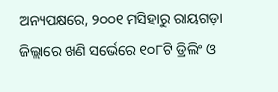ଅନ୍ୟପକ୍ଷରେ, ୨୦୦୧ ମସିହାରୁ ରାୟଗଡ଼ା ଜିଲ୍ଲାରେ ଖଣି ସର୍ଭେରେ ୧୦୮ଟି ଡ୍ରିଲିଂ ଓ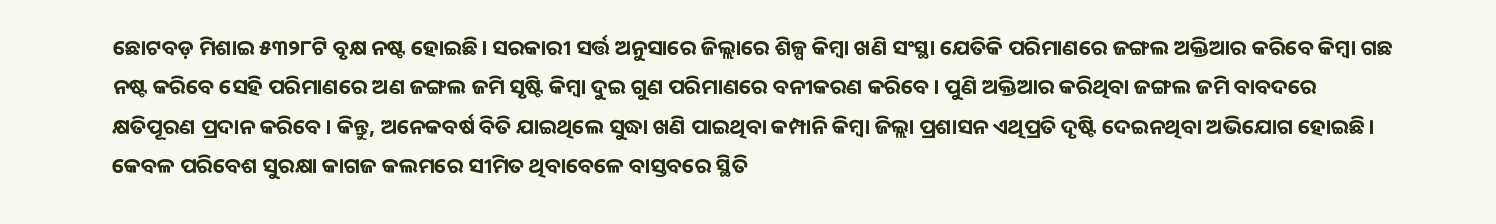ଛୋଟବଡ଼ ମିଶାଇ ୫୩୨୮ଟି ବୃକ୍ଷ ନଷ୍ଟ ହୋଇଛି। ସରକାରୀ ସର୍ତ୍ତ ଅନୁସାରେ ଜିଲ୍ଲାରେ ଶିଳ୍ପ କିମ୍ବା ଖଣି ସଂସ୍ଥା ଯେତିକି ପରିମାଣରେ ଜଙ୍ଗଲ ଅକ୍ତିଆର କରିବେ କିମ୍ବା ଗଛ ନଷ୍ଟ କରିବେ ସେହି ପରିମାଣରେ ଅଣ ଜଙ୍ଗଲ ଜମି ସୃଷ୍ଟି କିମ୍ବା ଦୁଇ ଗୁଣ ପରିମାଣରେ ବନୀକରଣ କରିବେ। ପୁଣି ଅକ୍ତିଆର କରିଥିବା ଜଙ୍ଗଲ ଜମି ବାବଦରେ କ୍ଷତିପୂରଣ ପ୍ରଦାନ କରିବେ। କିନ୍ତୁ, ଅନେକବର୍ଷ ବିତି ଯାଇଥିଲେ ସୁଦ୍ଧା ଖଣି ପାଇଥିବା କମ୍ପାନି କିମ୍ବା ଜିଲ୍ଲା ପ୍ରଶାସନ ଏଥିପ୍ରତି ଦୃଷ୍ଟି ଦେଇନଥିବା ଅଭିଯୋଗ ହୋଇଛି। କେବଳ ପରିବେଶ ସୁରକ୍ଷା କାଗଜ କଲମରେ ସୀମିତ ଥିବାବେଳେ ବାସ୍ତବରେ ସ୍ଥିତି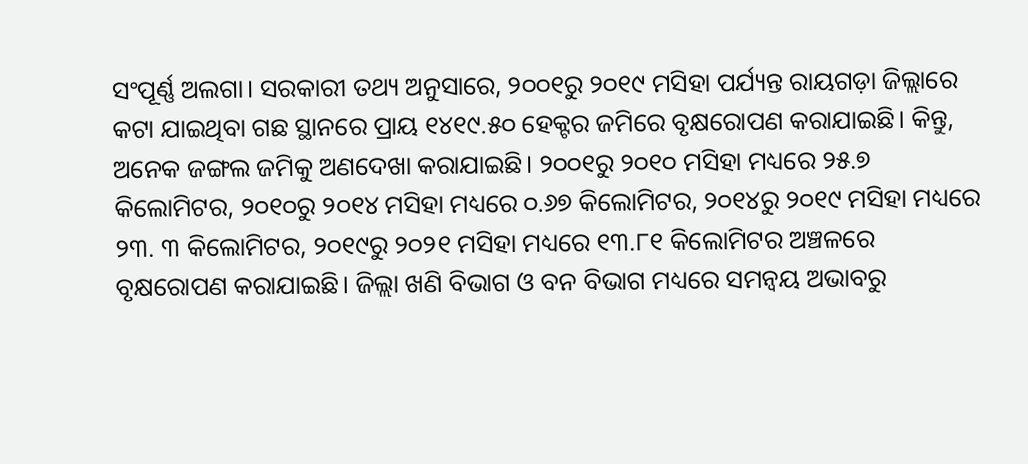ସଂପୂର୍ଣ୍ଣ ଅଲଗା। ସରକାରୀ ତଥ୍ୟ ଅନୁସାରେ, ୨୦୦୧ରୁ ୨୦୧୯ ମସିହା ପର୍ଯ୍ୟନ୍ତ ରାୟଗଡ଼ା ଜିଲ୍ଲାରେ କଟା ଯାଇଥିବା ଗଛ ସ୍ଥାନରେ ପ୍ରାୟ ୧୪୧୯.୫୦ ହେକ୍ଟର ଜମିରେ ବୃକ୍ଷରୋପଣ କରାଯାଇଛି। କିନ୍ତୁ, ଅନେକ ଜଙ୍ଗଲ ଜମିକୁ ଅଣଦେଖା କରାଯାଇଛି। ୨୦୦୧ରୁ ୨୦୧୦ ମସିହା ମଧ୍ୟରେ ୨୫.୭ କିଲୋମିଟର, ୨୦୧୦ରୁ ୨୦୧୪ ମସିହା ମଧ୍ୟରେ ୦.୬୭ କିଲୋମିଟର, ୨୦୧୪ରୁ ୨୦୧୯ ମସିହା ମଧ୍ୟରେ ୨୩. ୩ କିଲୋମିଟର, ୨୦୧୯ରୁ ୨୦୨୧ ମସିହା ମଧ୍ୟରେ ୧୩.୮୧ କିଲୋମିଟର ଅଞ୍ଚଳରେ ବୃକ୍ଷରୋପଣ କରାଯାଇଛି। ଜିଲ୍ଲା ଖଣି ବିଭାଗ ଓ ବନ ବିଭାଗ ମଧ୍ୟରେ ସମନ୍ୱୟ ଅଭାବରୁ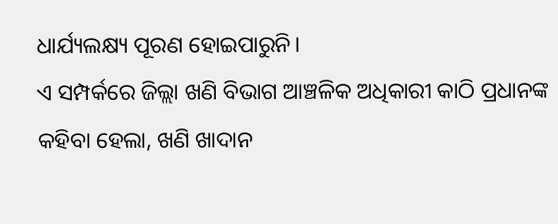ଧାର୍ଯ୍ୟଲକ୍ଷ୍ୟ ପୂରଣ ହୋଇପାରୁନି।
ଏ ସମ୍ପର୍କରେ ଜିଲ୍ଲା ଖଣି ବିଭାଗ ଆଞ୍ଚଳିକ ଅଧିକାରୀ କାଠି ପ୍ରଧାନଙ୍କ କହିବା ହେଲା, ଖଣି ଖାଦାନ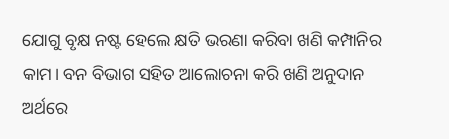ଯୋଗୁ ବୃକ୍ଷ ନଷ୍ଟ ହେଲେ କ୍ଷତି ଭରଣା କରିବା ଖଣି କମ୍ପାନିର କାମ। ବନ ବିଭାଗ ସହିତ ଆଲୋଚନା କରି ଖଣି ଅନୁଦାନ ଅର୍ଥରେ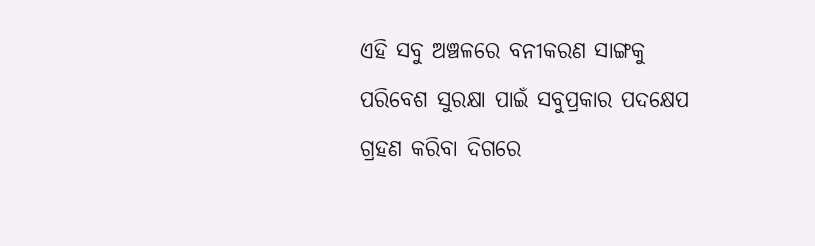ଏହି ସବୁ ଅଞ୍ଚଳରେ ବନୀକରଣ ସାଙ୍ଗକୁ ପରିବେଶ ସୁରକ୍ଷା ପାଇଁ ସବୁପ୍ରକାର ପଦକ୍ଷେପ ଗ୍ରହଣ କରିବା ଦିଗରେ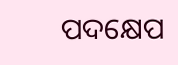ପଦକ୍ଷେପ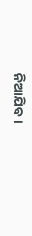ନିଆଯିବ।